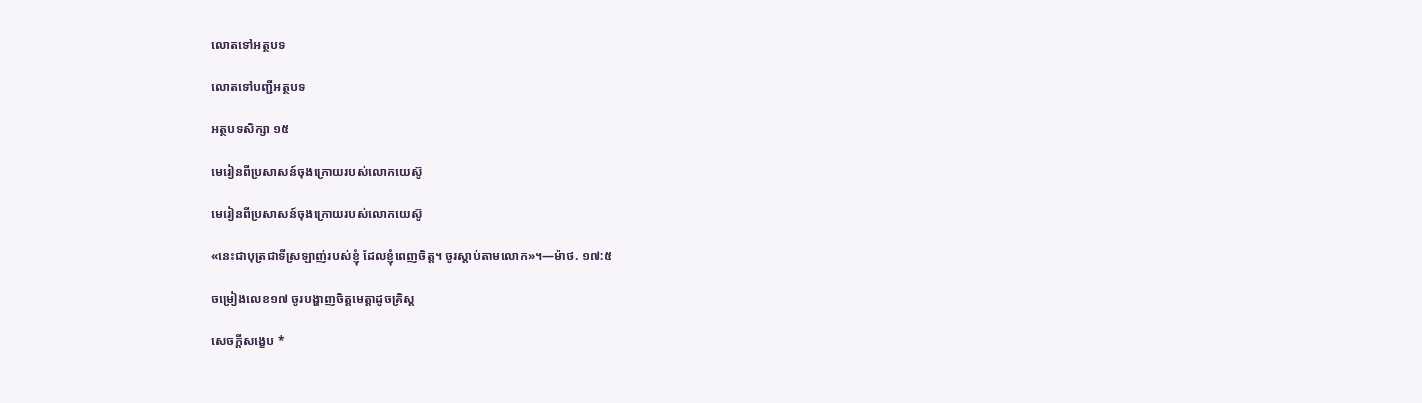លោតទៅអត្ថបទ

លោតទៅបញ្ជីអត្ថបទ

អត្ថបទសិក្សា ១៥

មេរៀនពីប្រសាសន៍ចុងក្រោយរបស់លោកយេស៊ូ

មេរៀនពីប្រសាសន៍ចុងក្រោយរបស់លោកយេស៊ូ

«នេះជាបុត្រជាទីស្រឡាញ់របស់ខ្ញុំ ដែលខ្ញុំពេញចិត្ត។ ចូរស្ដាប់តាមលោក»។—ម៉ាថ. ១៧:៥

ចម្រៀងលេខ១៧ ចូរបង្ហាញចិត្តមេត្តាដូចគ្រិស្ត

សេចក្ដីសង្ខេប *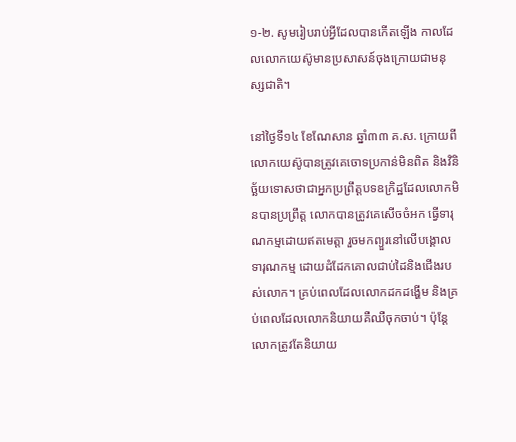១-២. សូមរៀបរាប់អ្វីដែលបានកើតឡើង កាលដែលលោកយេស៊ូមានប្រសាសន៍ចុងក្រោយជាមនុស្សជាតិ។

នៅថ្ងៃទី១៤ ខែណែសាន ឆ្នាំ៣៣ គ.ស. ក្រោយពីលោកយេស៊ូបានត្រូវគេចោទប្រកាន់មិនពិត និងវិនិច្ឆ័យទោសថាជាអ្នកប្រព្រឹត្តបទឧក្រិដ្ឋដែលលោកមិនបានប្រព្រឹត្ត លោកបានត្រូវគេសើចចំអក ធ្វើទារុណកម្មដោយឥតមេត្តា រួចមកព្យួរនៅលើបង្គោលទារុណកម្ម ដោយដំដែកគោលជាប់ដៃនិងជើងរបស់លោក។ គ្រប់ពេលដែលលោកដកដង្ហើម និងគ្រប់ពេលដែលលោកនិយាយគឺឈឺចុកចាប់។ ប៉ុន្តែលោកត្រូវតែនិយាយ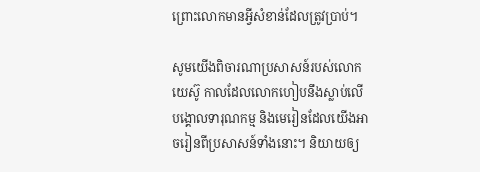ព្រោះលោកមានអ្វីសំខាន់ដែលត្រូវប្រាប់។

សូមយើងពិចារណាប្រសាសន៍របស់លោកយេស៊ូ កាលដែលលោកហៀបនឹងស្លាប់លើបង្គោលទារុណកម្ម និងមេរៀនដែលយើងអាចរៀនពីប្រសាសន៍ទាំងនោះ។ និយាយឲ្យ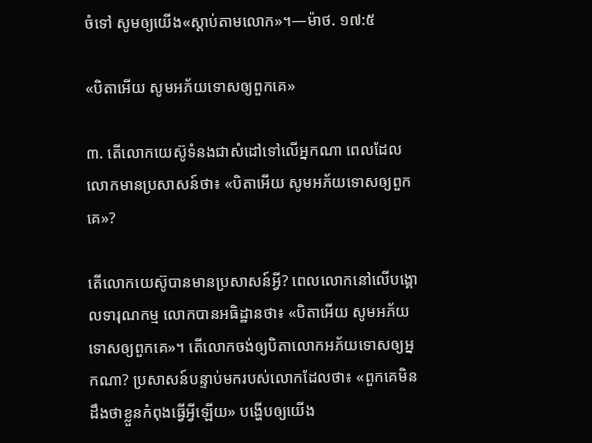ចំទៅ សូមឲ្យយើង«ស្ដាប់តាមលោក»។—ម៉ាថ. ១៧:៥

«បិតាអើយ សូមអភ័យទោសឲ្យពួកគេ»

៣. តើលោកយេស៊ូទំនងជាសំដៅទៅលើអ្នកណា ពេលដែលលោកមានប្រសាសន៍ថា៖ «បិតាអើយ សូមអភ័យទោសឲ្យពួកគេ»?

តើលោកយេស៊ូបានមានប្រសាសន៍អ្វី? ពេលលោកនៅលើបង្គោលទារុណកម្ម លោកបានអធិដ្ឋានថា៖ «បិតាអើយ សូមអភ័យទោសឲ្យពួកគេ»។ តើលោកចង់ឲ្យបិតាលោកអភ័យទោសឲ្យអ្នកណា? ប្រសាសន៍បន្ទាប់មករបស់លោកដែលថា៖ «ពួកគេមិនដឹងថាខ្លួនកំពុងធ្វើអ្វីឡើយ» បង្ហើបឲ្យយើង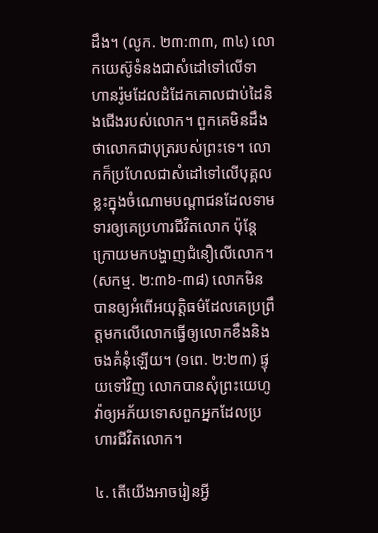ដឹង។ (លូក. ២៣:៣៣, ៣៤) លោកយេស៊ូទំនងជាសំដៅទៅលើទាហានរ៉ូមដែលដំដែកគោលជាប់ដៃនិងជើងរបស់លោក។ ពួកគេមិនដឹងថាលោកជាបុត្ររបស់ព្រះទេ។ លោកក៏ប្រហែលជាសំដៅទៅលើបុគ្គលខ្លះក្នុងចំណោមបណ្ដាជនដែលទាមទារឲ្យគេប្រហារជីវិតលោក ប៉ុន្តែក្រោយមកបង្ហាញជំនឿលើលោក។ (សកម្ម. ២:៣៦-៣៨) លោកមិនបានឲ្យអំពើអយុត្តិធម៌ដែលគេប្រព្រឹត្តមកលើលោកធ្វើឲ្យលោកខឹងនិងចងគំនុំឡើយ។ (១ពេ. ២:២៣) ផ្ទុយទៅវិញ លោកបានសុំព្រះយេហូវ៉ាឲ្យអភ័យទោសពួកអ្នកដែលប្រហារជីវិតលោក។

៤. តើយើងអាចរៀនអ្វី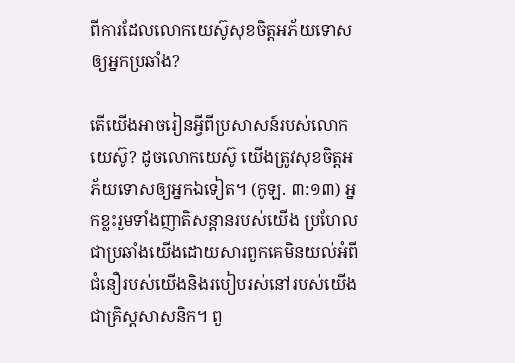ពីការដែលលោកយេស៊ូសុខចិត្តអភ័យទោសឲ្យអ្នកប្រឆាំង?

តើយើងអាចរៀនអ្វីពីប្រសាសន៍របស់លោកយេស៊ូ? ដូចលោកយេស៊ូ យើងត្រូវសុខចិត្តអភ័យទោសឲ្យអ្នកឯទៀត។ (កូឡ. ៣:១៣) អ្នកខ្លះរួមទាំងញាតិសន្ដានរបស់យើង ប្រហែលជាប្រឆាំងយើងដោយសារពួកគេមិនយល់អំពីជំនឿរបស់យើងនិងរបៀបរស់នៅរបស់យើងជាគ្រិស្តសាសនិក។ ពួ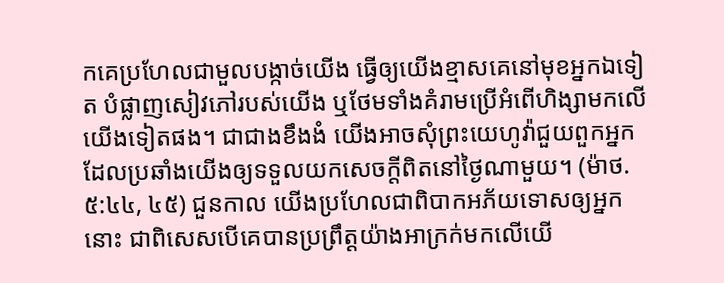កគេប្រហែលជាមួលបង្កាច់យើង ធ្វើឲ្យយើងខ្មាសគេនៅមុខអ្នកឯទៀត បំផ្លាញសៀវភៅរបស់យើង ឬថែមទាំងគំរាមប្រើអំពើហិង្សាមកលើយើងទៀតផង។ ជាជាងខឹងងំ យើងអាចសុំព្រះយេហូវ៉ាជួយពួកអ្នកដែលប្រឆាំងយើងឲ្យទទួលយកសេចក្ដីពិតនៅថ្ងៃណាមួយ។ (ម៉ាថ. ៥:៤៤, ៤៥) ជួនកាល យើងប្រហែលជាពិបាកអភ័យទោសឲ្យអ្នកនោះ ជាពិសេសបើគេបានប្រព្រឹត្តយ៉ាងអាក្រក់មកលើយើ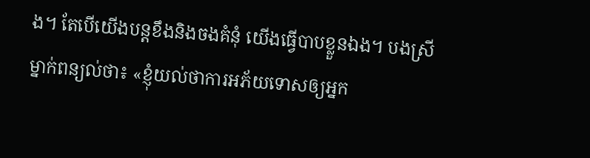ង។ តែបើយើងបន្តខឹងនិងចងគំនុំ យើងធ្វើបាបខ្លួនឯង។ បងស្រីម្នាក់ពន្យល់ថា៖ «ខ្ញុំយល់ថាការអភ័យទោសឲ្យអ្នក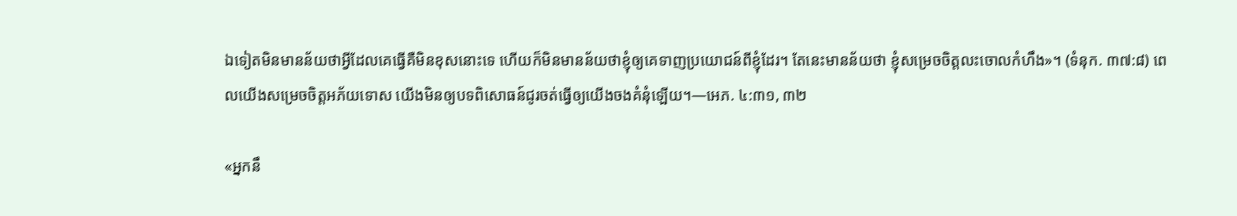ឯទៀតមិនមានន័យថាអ្វីដែលគេធ្វើគឺមិនខុសនោះទេ ហើយក៏មិនមានន័យថាខ្ញុំឲ្យគេទាញប្រយោជន៍ពីខ្ញុំដែរ។ តែនេះមានន័យថា ខ្ញុំសម្រេចចិត្តលះចោលកំហឹង»។ (ទំនុក. ៣៧:៨) ពេលយើងសម្រេចចិត្តអភ័យទោស យើងមិនឲ្យបទពិសោធន៍ជូរចត់ធ្វើឲ្យយើងចងគំនុំឡើយ។—អេភ. ៤:៣១, ៣២

«អ្នកនឹ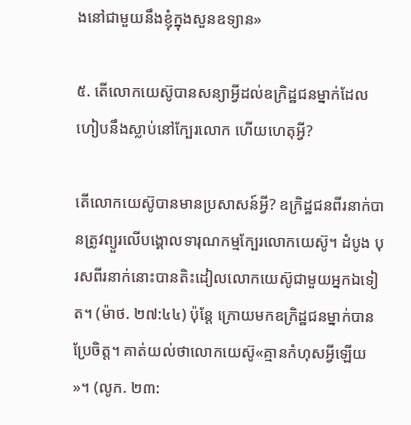ងនៅជាមួយនឹងខ្ញុំក្នុងសួនឧទ្យាន»

៥. តើលោកយេស៊ូបានសន្យាអ្វីដល់ឧក្រិដ្ឋជនម្នាក់ដែលហៀបនឹងស្លាប់នៅក្បែរលោក ហើយហេតុអ្វី?

តើលោកយេស៊ូបានមានប្រសាសន៍អ្វី? ឧក្រិដ្ឋជនពីរនាក់បានត្រូវព្យួរលើបង្គោលទារុណកម្មក្បែរលោកយេស៊ូ។ ដំបូង បុរសពីរនាក់នោះបានតិះដៀលលោកយេស៊ូជាមួយអ្នកឯទៀត។ (ម៉ាថ. ២៧:៤៤) ប៉ុន្តែ ក្រោយមកឧក្រិដ្ឋជនម្នាក់បានប្រែចិត្ត។ គាត់យល់ថាលោកយេស៊ូ«គ្មានកំហុសអ្វីឡើយ»។ (លូក. ២៣: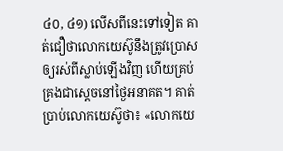៤០, ៤១) លើសពីនេះទៅទៀត គាត់ជឿថាលោកយេស៊ូនឹងត្រូវប្រោសឲ្យរស់ពីស្លាប់ឡើងវិញ ហើយគ្រប់គ្រងជាស្ដេចនៅថ្ងៃអនាគត។ គាត់ប្រាប់លោកយេស៊ូថា៖ «លោកយេ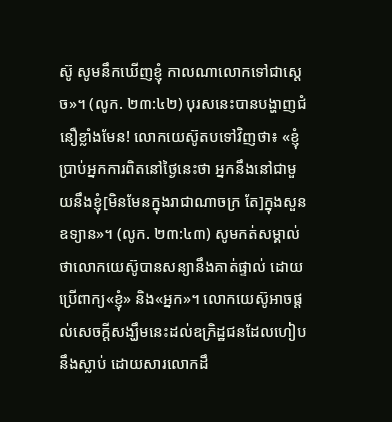ស៊ូ សូមនឹកឃើញខ្ញុំ កាលណាលោកទៅជាស្ដេច»។ (លូក. ២៣:៤២) បុរសនេះបានបង្ហាញជំនឿខ្លាំងមែន! លោកយេស៊ូតបទៅវិញថា៖ «ខ្ញុំប្រាប់អ្នកការពិតនៅថ្ងៃនេះថា អ្នកនឹងនៅជាមួយនឹងខ្ញុំ[មិនមែនក្នុងរាជាណាចក្រ តែ]ក្នុងសួនឧទ្យាន»។ (លូក. ២៣:៤៣) សូមកត់សម្គាល់ថាលោកយេស៊ូបានសន្យានឹងគាត់ផ្ទាល់ ដោយប្រើពាក្យ«ខ្ញុំ» និង«អ្នក»។ លោកយេស៊ូអាចផ្ដល់សេចក្ដីសង្ឃឹមនេះដល់ឧក្រិដ្ឋជនដែលហៀបនឹងស្លាប់ ដោយសារលោកដឹ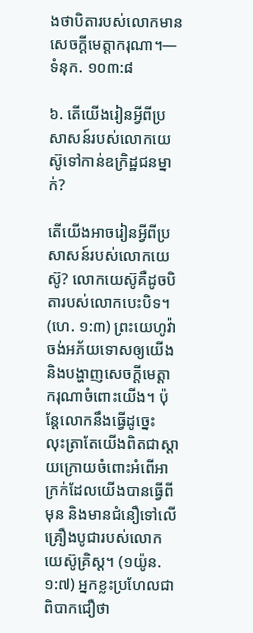ងថាបិតារបស់លោកមានសេចក្ដីមេត្តាករុណា។—ទំនុក. ១០៣:៨

៦. តើយើងរៀនអ្វីពីប្រសាសន៍របស់លោកយេស៊ូទៅកាន់ឧក្រិដ្ឋជនម្នាក់?

តើយើងអាចរៀនអ្វីពីប្រសាសន៍របស់លោកយេស៊ូ? លោកយេស៊ូគឺដូចបិតារបស់លោកបេះបិទ។ (ហេ. ១:៣) ព្រះយេហូវ៉ាចង់អភ័យទោសឲ្យយើង និងបង្ហាញសេចក្ដីមេត្តាករុណាចំពោះយើង។ ប៉ុន្តែលោកនឹងធ្វើដូច្នេះ លុះត្រាតែយើងពិតជាស្ដាយក្រោយចំពោះអំពើអាក្រក់ដែលយើងបានធ្វើពីមុន និងមានជំនឿទៅលើគ្រឿងបូជារបស់លោកយេស៊ូគ្រិស្ត។ (១យ៉ូន. ១:៧) អ្នកខ្លះប្រហែលជាពិបាកជឿថា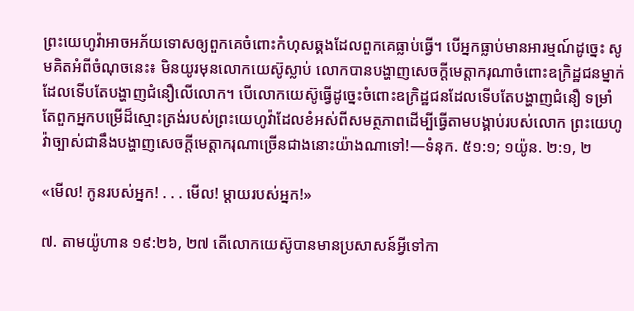ព្រះយេហូវ៉ាអាចអភ័យទោសឲ្យពួកគេចំពោះកំហុសឆ្គងដែលពួកគេធ្លាប់ធ្វើ។ បើអ្នកធ្លាប់មានអារម្មណ៍ដូច្នេះ សូមគិតអំពីចំណុចនេះ៖ មិនយូរមុនលោកយេស៊ូស្លាប់ លោកបានបង្ហាញសេចក្ដីមេត្តាករុណាចំពោះឧក្រិដ្ឋជនម្នាក់ដែលទើបតែបង្ហាញជំនឿលើលោក។ បើលោកយេស៊ូធ្វើដូច្នេះចំពោះឧក្រិដ្ឋជនដែលទើបតែបង្ហាញជំនឿ ទម្រាំតែពួកអ្នកបម្រើដ៏ស្មោះត្រង់របស់ព្រះយេហូវ៉ាដែលខំអស់ពីសមត្ថភាពដើម្បីធ្វើតាមបង្គាប់របស់លោក ព្រះយេហូវ៉ាច្បាស់ជានឹងបង្ហាញសេចក្ដីមេត្តាករុណាច្រើនជាងនោះយ៉ាងណាទៅ!—ទំនុក. ៥១:១; ១យ៉ូន. ២:១, ២

«មើល! កូនរបស់អ្នក! . . . មើល! ម្ដាយរបស់អ្នក!»

៧. តាមយ៉ូហាន ១៩:២៦, ២៧ តើលោកយេស៊ូបានមានប្រសាសន៍អ្វីទៅកា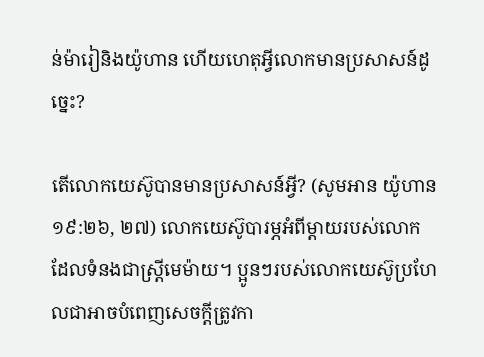ន់ម៉ារៀនិងយ៉ូហាន ហើយហេតុអ្វីលោកមានប្រសាសន៍ដូច្នេះ?

តើលោកយេស៊ូបានមានប្រសាសន៍អ្វី? (សូមអាន យ៉ូហាន ១៩:២៦, ២៧) លោកយេស៊ូបារម្ភអំពីម្ដាយរបស់លោក ដែលទំនងជាស្ត្រីមេម៉ាយ។ ប្អូនៗរបស់លោកយេស៊ូប្រហែលជាអាចបំពេញសេចក្ដីត្រូវកា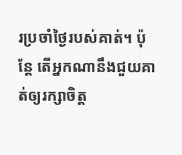រប្រចាំថ្ងៃរបស់គាត់។ ប៉ុន្តែ តើអ្នកណានឹងជួយគាត់ឲ្យរក្សាចិត្ត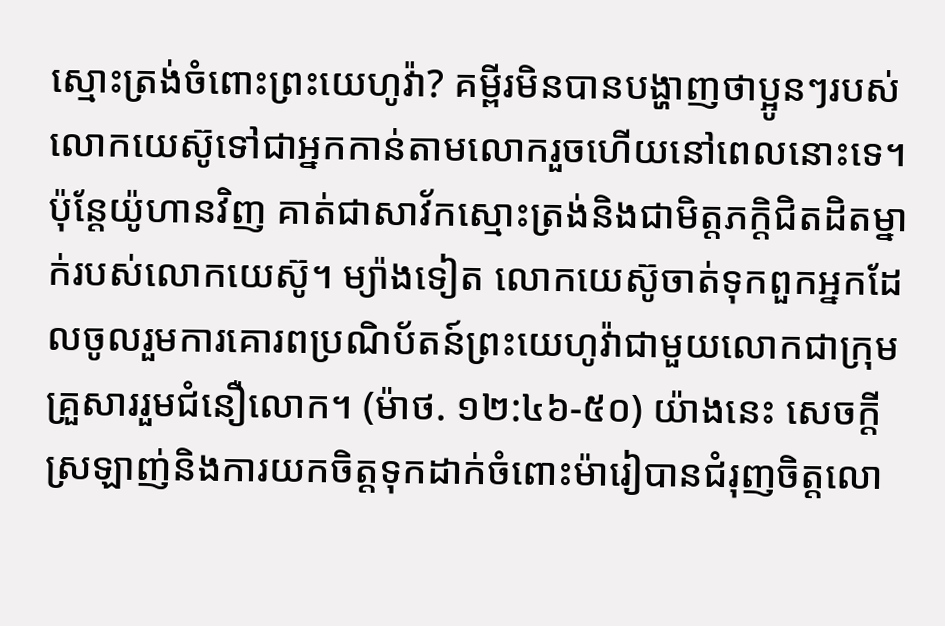ស្មោះត្រង់ចំពោះព្រះយេហូវ៉ា? គម្ពីរមិនបានបង្ហាញថាប្អូនៗរបស់លោកយេស៊ូទៅជាអ្នកកាន់តាមលោករួចហើយនៅពេលនោះទេ។ ប៉ុន្តែយ៉ូហានវិញ គាត់ជាសាវ័កស្មោះត្រង់និងជាមិត្តភក្ដិជិតដិតម្នាក់របស់លោកយេស៊ូ។ ម្យ៉ាងទៀត លោកយេស៊ូចាត់ទុកពួកអ្នកដែលចូលរួមការគោរពប្រណិប័តន៍ព្រះយេហូវ៉ាជាមួយលោកជាក្រុមគ្រួសាររួមជំនឿលោក។ (ម៉ាថ. ១២:៤៦-៥០) យ៉ាងនេះ សេចក្ដីស្រឡាញ់និងការយកចិត្តទុកដាក់ចំពោះម៉ារៀបានជំរុញចិត្តលោ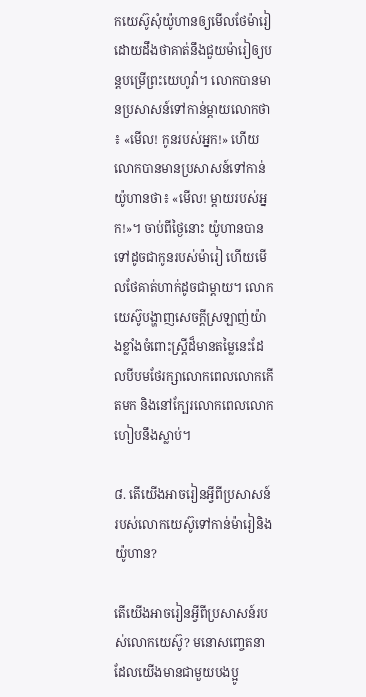កយេស៊ូសុំយ៉ូហានឲ្យមើលថែម៉ារៀ ដោយដឹងថាគាត់នឹងជួយម៉ារៀឲ្យបន្តបម្រើព្រះយេហូវ៉ា។ លោកបានមានប្រសាសន៍ទៅកាន់ម្ដាយលោកថា៖ «មើល! កូនរបស់អ្នក!» ហើយលោកបានមានប្រសាសន៍ទៅកាន់យ៉ូហានថា៖ «មើល! ម្ដាយរបស់អ្នក!»។ ចាប់ពីថ្ងៃនោះ យ៉ូហានបានទៅដូចជាកូនរបស់ម៉ារៀ ហើយមើលថែគាត់ហាក់ដូចជាម្ដាយ។ លោកយេស៊ូបង្ហាញសេចក្ដីស្រឡាញ់យ៉ាងខ្លាំងចំពោះស្ត្រីដ៏មានតម្លៃនេះដែលបីបមថែរក្សាលោកពេលលោកកើតមក និងនៅក្បែរលោកពេលលោកហៀបនឹងស្លាប់។

៨. តើយើងអាចរៀនអ្វីពីប្រសាសន៍របស់លោកយេស៊ូទៅកាន់ម៉ារៀនិងយ៉ូហាន?

តើយើងអាចរៀនអ្វីពីប្រសាសន៍របស់លោកយេស៊ូ? មនោសញ្ចេតនាដែលយើងមានជាមួយបងប្អូ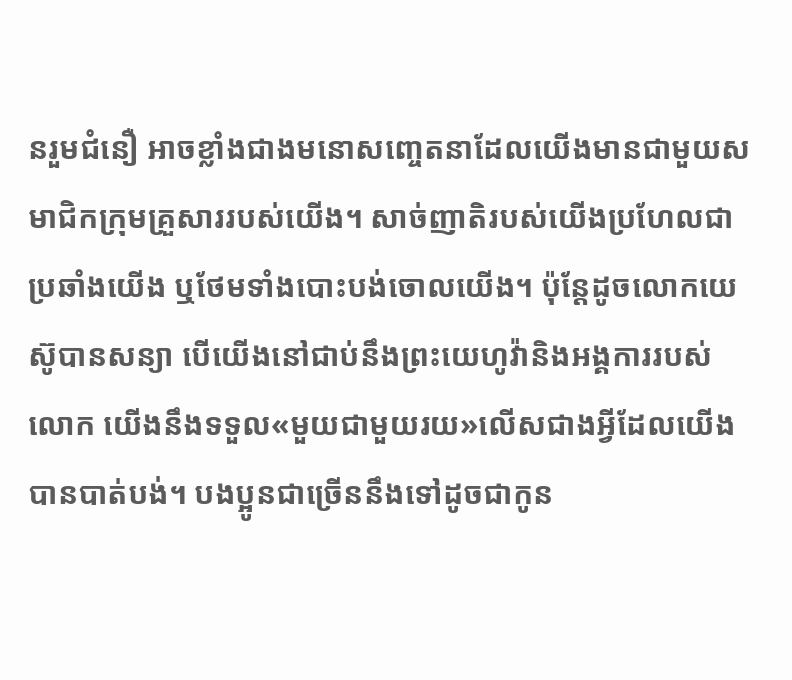នរួមជំនឿ អាចខ្លាំងជាងមនោសញ្ចេតនាដែលយើងមានជាមួយសមាជិកក្រុមគ្រួសាររបស់យើង។ សាច់ញាតិរបស់យើងប្រហែលជាប្រឆាំងយើង ឬថែមទាំងបោះបង់ចោលយើង។ ប៉ុន្តែដូចលោកយេស៊ូបានសន្យា បើយើងនៅជាប់នឹងព្រះយេហូវ៉ានិងអង្គការរបស់លោក យើងនឹងទទួល«មួយជាមួយរយ»លើសជាងអ្វីដែលយើងបានបាត់បង់។ បងប្អូនជាច្រើននឹងទៅដូចជាកូន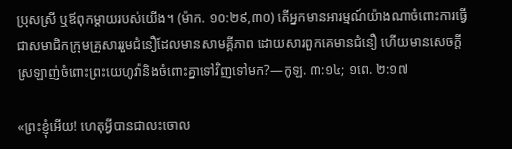ប្រុសស្រី ឬឪពុកម្ដាយរបស់យើង។ (ម៉ាក. ១០:២៩,៣០) តើអ្នកមានអារម្មណ៍យ៉ាងណាចំពោះការធ្វើជាសមាជិកក្រុមគ្រួសាររួមជំនឿដែលមានសាមគ្គីភាព ដោយសារពួកគេមានជំនឿ ហើយមានសេចក្ដីស្រឡាញ់ចំពោះព្រះយេហូវ៉ានិងចំពោះគ្នាទៅវិញទៅមក?—កូឡ. ៣:១៤; ១ពេ. ២:១៧

«ព្រះខ្ញុំអើយ! ហេតុអ្វីបានជាលះចោល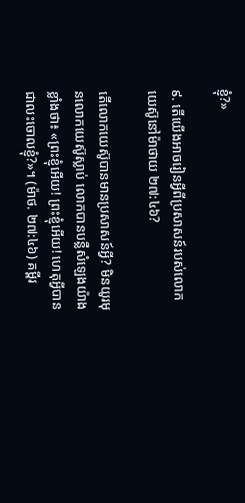ខ្ញុំ?»

៩. តើយើងអាចរៀនអ្វីពីប្រសាសន៍របស់លោកយេស៊ូនៅម៉ាថាយ ២៧:៤៦?

តើលោកយេស៊ូបានមានប្រសាសន៍អ្វី? មិនយូរមុនលោកយេស៊ូស្លាប់ លោកបានបន្លឺសំឡេងយ៉ាងខ្លាំងថា៖ «ព្រះខ្ញុំអើយ! ព្រះខ្ញុំអើយ! ហេតុអ្វីបានជាលះចោលខ្ញុំ?»។ (ម៉ាថ. ២៧:៤៦) គម្ពីរ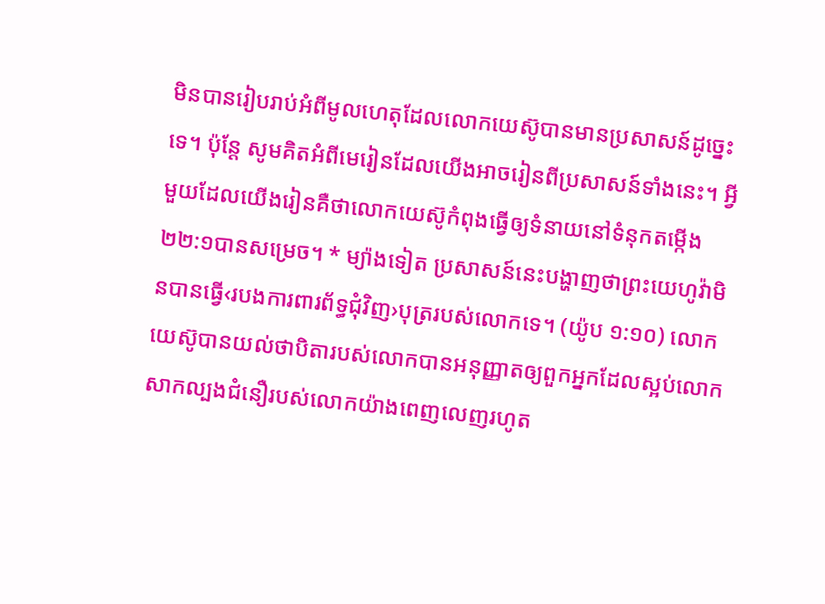មិនបានរៀបរាប់អំពីមូលហេតុដែលលោកយេស៊ូបានមានប្រសាសន៍ដូច្នេះទេ។ ប៉ុន្តែ សូមគិតអំពីមេរៀនដែលយើងអាចរៀនពីប្រសាសន៍ទាំងនេះ។ អ្វីមួយដែលយើងរៀនគឺថាលោកយេស៊ូកំពុងធ្វើឲ្យទំនាយនៅទំនុកតម្កើង ២២:១បានសម្រេច។ * ម្យ៉ាងទៀត ប្រសាសន៍នេះបង្ហាញថាព្រះយេហូវ៉ាមិនបានធ្វើ‹របងការពារព័ទ្ធជុំវិញ›បុត្ររបស់លោកទេ។ (យ៉ូប ១:១០) លោកយេស៊ូបានយល់ថាបិតារបស់លោកបានអនុញ្ញាតឲ្យពួកអ្នកដែលស្អប់លោកសាកល្បងជំនឿរបស់លោកយ៉ាងពេញលេញរហូត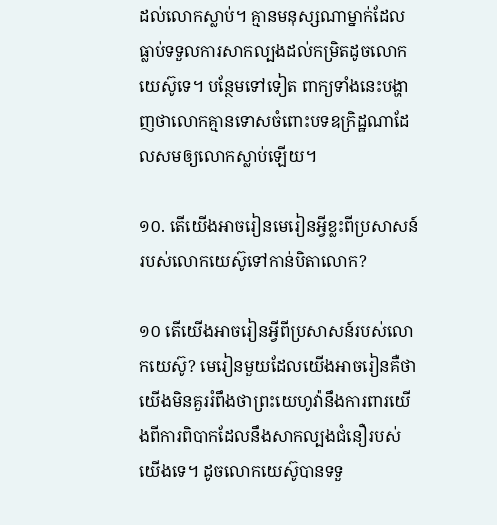ដល់លោកស្លាប់។ គ្មានមនុស្សណាម្នាក់ដែលធ្លាប់ទទួលការសាកល្បងដល់កម្រិតដូចលោកយេស៊ូទេ។ បន្ថែមទៅទៀត ពាក្យទាំងនេះបង្ហាញថាលោកគ្មានទោសចំពោះបទឧក្រិដ្ឋណាដែលសមឲ្យលោកស្លាប់ឡើយ។

១០. តើយើងអាចរៀនមេរៀនអ្វីខ្លះពីប្រសាសន៍របស់លោកយេស៊ូទៅកាន់បិតាលោក?

១០ តើយើងអាចរៀនអ្វីពីប្រសាសន៍របស់លោកយេស៊ូ? មេរៀនមួយដែលយើងអាចរៀនគឺថា យើងមិនគួររំពឹងថាព្រះយេហូវ៉ានឹងការពារយើងពីការពិបាកដែលនឹងសាកល្បងជំនឿរបស់យើងទេ។ ដូចលោកយេស៊ូបានទទួ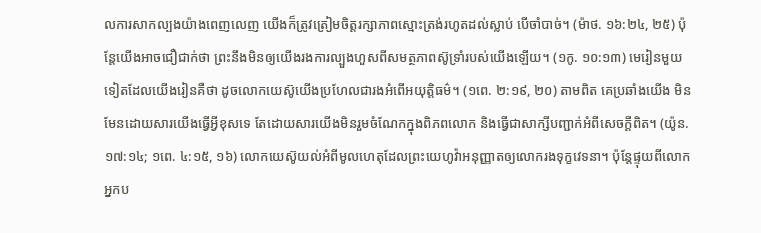លការសាកល្បងយ៉ាងពេញលេញ យើងក៏ត្រូវត្រៀមចិត្តរក្សាភាពស្មោះត្រង់រហូតដល់ស្លាប់ បើចាំបាច់។ (ម៉ាថ. ១៦:២៤, ២៥) ប៉ុន្តែយើងអាចជឿជាក់ថា ព្រះនឹងមិនឲ្យយើងរងការល្បួងហួសពីសមត្ថភាពស៊ូទ្រាំរបស់យើងឡើយ។ (១កូ. ១០:១៣) មេរៀនមួយទៀតដែលយើងរៀនគឺថា ដូចលោកយេស៊ូយើងប្រហែលជារងអំពើអយុត្តិធម៌។ (១ពេ. ២:១៩, ២០) តាមពិត គេប្រឆាំងយើង មិនមែនដោយសារយើងធ្វើអ្វីខុសទេ តែដោយសារយើងមិនរួមចំណែកក្នុងពិភពលោក និងធ្វើជាសាក្សីបញ្ជាក់អំពីសេចក្ដីពិត។ (យ៉ូន. ១៧:១៤; ១ពេ. ៤:១៥, ១៦) លោកយេស៊ូយល់អំពីមូលហេតុដែលព្រះយេហូវ៉ាអនុញ្ញាតឲ្យលោករងទុក្ខវេទនា។ ប៉ុន្តែផ្ទុយពីលោក អ្នកប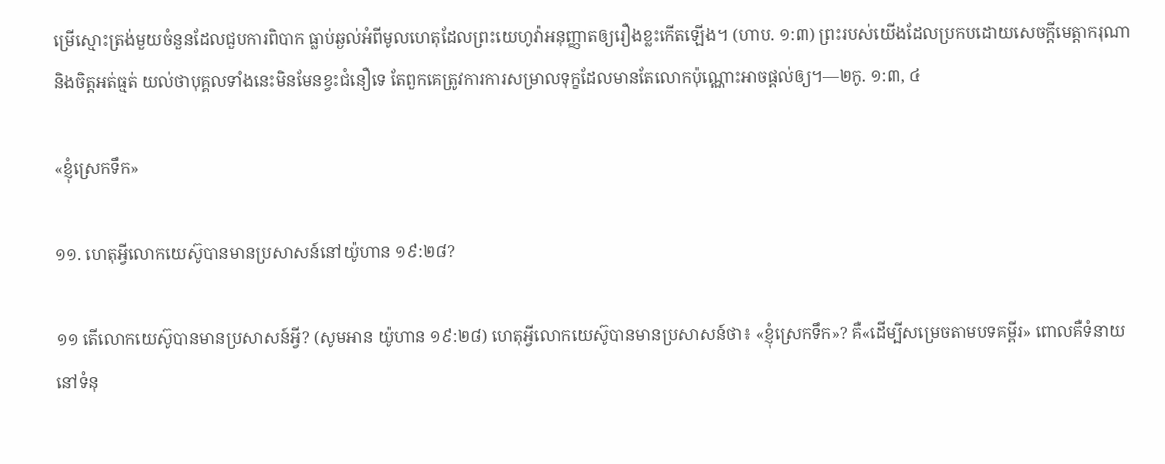ម្រើស្មោះត្រង់មួយចំនួនដែលជួបការពិបាក ធ្លាប់ឆ្ងល់អំពីមូលហេតុដែលព្រះយេហូវ៉ាអនុញ្ញាតឲ្យរឿងខ្លះកើតឡើង។ (ហាប. ១:៣) ព្រះរបស់យើងដែលប្រកបដោយសេចក្ដីមេត្តាករុណានិងចិត្តអត់ធ្មត់ យល់ថាបុគ្គលទាំងនេះមិនមែនខ្វះជំនឿទេ តែពួកគេត្រូវការការសម្រាលទុក្ខដែលមានតែលោកប៉ុណ្ណោះអាចផ្ដល់ឲ្យ។—២កូ. ១:៣, ៤

«ខ្ញុំស្រេកទឹក»

១១. ហេតុអ្វីលោកយេស៊ូបានមានប្រសាសន៍នៅយ៉ូហាន ១៩:២៨?

១១ តើលោកយេស៊ូបានមានប្រសាសន៍អ្វី? (សូមអាន យ៉ូហាន ១៩:២៨) ហេតុអ្វីលោកយេស៊ូបានមានប្រសាសន៍ថា៖ «ខ្ញុំស្រេកទឹក»? គឺ«ដើម្បីសម្រេចតាមបទគម្ពីរ» ពោលគឺទំនាយនៅទំនុ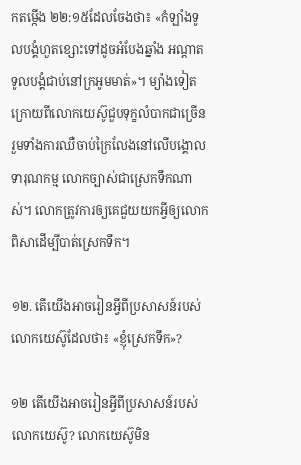កតម្កើង ២២:១៥ដែលចែងថា៖ «កំឡាំងទូលបង្គំហួតខ្សោះទៅដូចអំបែងឆ្នាំង អណ្ដាតទូលបង្គំជាប់នៅក្រអូមមាត់»។ ម្យ៉ាងទៀត ក្រោយពីលោកយេស៊ូជួបទុក្ខលំបាកជាច្រើន រួមទាំងការឈឺចាប់ក្រៃលែងនៅលើបង្គោលទារុណកម្ម លោកច្បាស់ជាស្រេកទឹកណាស់។ លោកត្រូវការឲ្យគេជួយយកអ្វីឲ្យលោកពិសាដើម្បីបាត់ស្រេកទឹក។

១២. តើយើងអាចរៀនអ្វីពីប្រសាសន៍របស់លោកយេស៊ូដែលថា៖ «ខ្ញុំស្រេកទឹក»?

១២ តើយើងអាចរៀនអ្វីពីប្រសាសន៍របស់លោកយេស៊ូ? លោកយេស៊ូមិន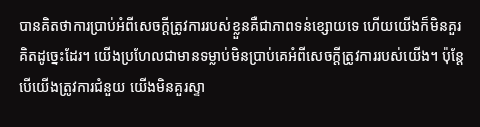បានគិតថាការប្រាប់អំពីសេចក្ដីត្រូវការរបស់ខ្លួនគឺជាភាពទន់ខ្សោយទេ ហើយយើងក៏មិនគួរគិតដូច្នេះដែរ។ យើងប្រហែលជាមានទម្លាប់មិនប្រាប់គេអំពីសេចក្ដីត្រូវការរបស់យើង។ ប៉ុន្តែ បើយើងត្រូវការជំនួយ យើងមិនគួរស្ទា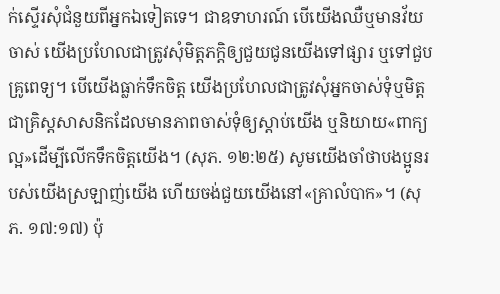ក់ស្ទើរសុំជំនួយពីអ្នកឯទៀតទេ។ ជាឧទាហរណ៍ បើយើងឈឺឬមានវ័យចាស់ យើងប្រហែលជាត្រូវសុំមិត្តភក្ដិឲ្យជួយជូនយើងទៅផ្សារ ឬទៅជួបគ្រូពេទ្យ។ បើយើងធ្លាក់ទឹកចិត្ត យើងប្រហែលជាត្រូវសុំអ្នកចាស់ទុំឬមិត្តជាគ្រិស្តសាសនិកដែលមានភាពចាស់ទុំឲ្យស្ដាប់យើង ឬនិយាយ«ពាក្យល្អ»ដើម្បីលើកទឹកចិត្តយើង។ (សុភ. ១២:២៥) សូមយើងចាំថាបងប្អូនរបស់យើងស្រឡាញ់យើង ហើយចង់ជួយយើងនៅ«គ្រាលំបាក»។ (សុភ. ១៧:១៧) ប៉ុ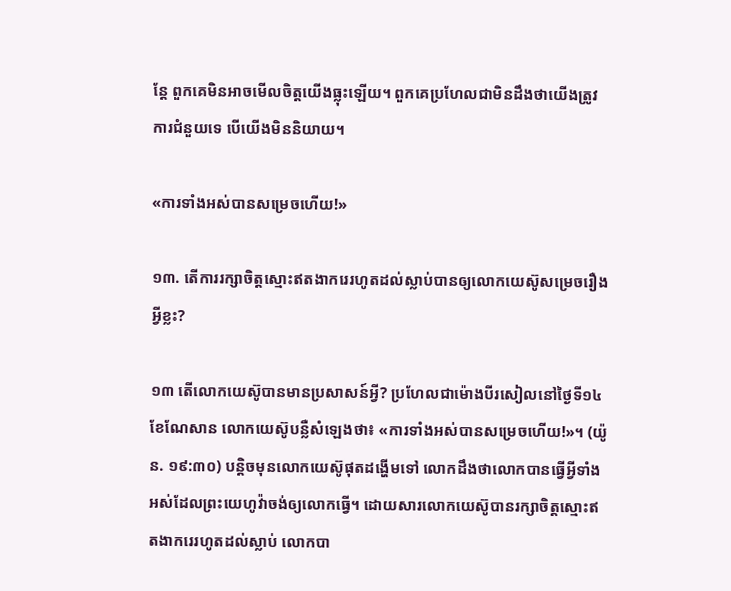ន្តែ ពួកគេមិនអាចមើលចិត្តយើងធ្លុះឡើយ។ ពួកគេប្រហែលជាមិនដឹងថាយើងត្រូវការជំនួយទេ បើយើងមិននិយាយ។

«ការទាំងអស់បានសម្រេចហើយ!»

១៣. តើការរក្សាចិត្តស្មោះឥតងាករេរហូតដល់ស្លាប់បានឲ្យលោកយេស៊ូសម្រេចរឿងអ្វីខ្លះ?

១៣ តើលោកយេស៊ូបានមានប្រសាសន៍អ្វី? ប្រហែលជាម៉ោងបីរសៀលនៅថ្ងៃទី១៤ ខែណែសាន លោកយេស៊ូបន្លឺសំឡេងថា៖ «ការទាំងអស់បានសម្រេចហើយ!»។ (យ៉ូន. ១៩:៣០) បន្តិចមុនលោកយេស៊ូផុតដង្ហើមទៅ លោកដឹងថាលោកបានធ្វើអ្វីទាំងអស់ដែលព្រះយេហូវ៉ាចង់ឲ្យលោកធ្វើ។ ដោយសារលោកយេស៊ូបានរក្សាចិត្តស្មោះឥតងាករេរហូតដល់ស្លាប់ លោកបា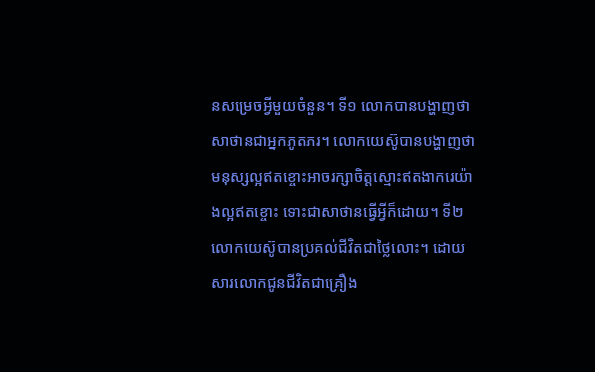នសម្រេចអ្វីមួយចំនួន។ ទី១ លោកបានបង្ហាញថាសាថានជាអ្នកភូតភរ។ លោកយេស៊ូបានបង្ហាញថាមនុស្សល្អឥតខ្ចោះអាចរក្សាចិត្តស្មោះឥតងាករេយ៉ាងល្អឥតខ្ចោះ ទោះជាសាថានធ្វើអ្វីក៏ដោយ។ ទី២ លោកយេស៊ូបានប្រគល់ជីវិតជាថ្លៃលោះ។ ដោយសារលោកជូនជីវិតជាគ្រឿង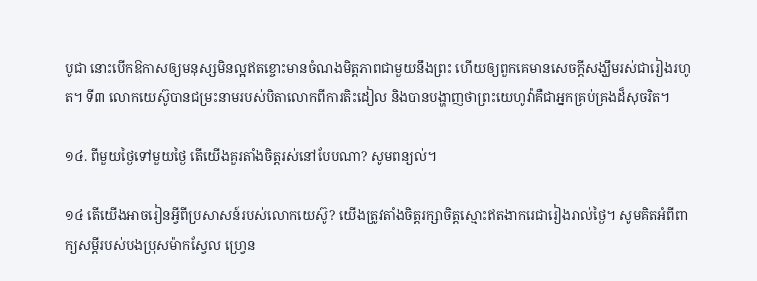បូជា នោះបើកឱកាសឲ្យមនុស្សមិនល្អឥតខ្ចោះមានចំណងមិត្តភាពជាមួយនឹងព្រះ ហើយឲ្យពួកគេមានសេចក្ដីសង្ឃឹមរស់ជារៀងរហូត។ ទី៣ លោកយេស៊ូបានជម្រះនាមរបស់បិតាលោកពីការតិះដៀល និងបានបង្ហាញថាព្រះយេហូវ៉ាគឺជាអ្នកគ្រប់គ្រងដ៏សុចរិត។

១៤. ពីមួយថ្ងៃទៅមួយថ្ងៃ តើយើងគួរតាំងចិត្តរស់នៅបែបណា? សូមពន្យល់។

១៤ តើយើងអាចរៀនអ្វីពីប្រសាសន៍របស់លោកយេស៊ូ? យើងត្រូវតាំងចិត្តរក្សាចិត្តស្មោះឥតងាករេជារៀងរាល់ថ្ងៃ។ សូមគិតអំពីពាក្យសម្ដីរបស់បងប្រុសម៉ាកស្វែល ហ្វ្រេន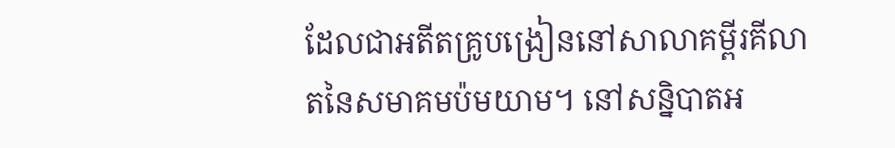ដែលជាអតីតគ្រូបង្រៀននៅសាលាគម្ពីរគីលាតនៃសមាគមប៉មយាម។ នៅសន្និបាតអ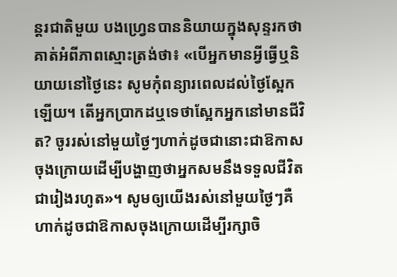ន្តរជាតិមួយ បងហ្វ្រេនបាននិយាយក្នុងសុន្ទរកថាគាត់អំពីភាពស្មោះត្រង់ថា៖ «បើអ្នកមានអ្វីធ្វើឬនិយាយនៅថ្ងៃនេះ សូមកុំពន្យារពេលដល់ថ្ងៃស្អែកឡើយ។ តើអ្នកប្រាកដឬទេថាស្អែកអ្នកនៅមានជីវិត? ចូររស់នៅមួយថ្ងៃៗហាក់ដូចជានោះជាឱកាសចុងក្រោយដើម្បីបង្ហាញថាអ្នកសមនឹងទទួលជីវិតជារៀងរហូត»។ សូមឲ្យយើងរស់នៅមួយថ្ងៃៗគឺហាក់ដូចជាឱកាសចុងក្រោយដើម្បីរក្សាចិ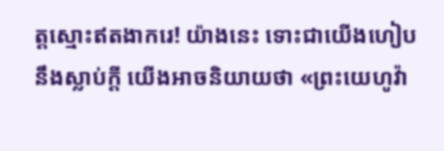ត្តស្មោះឥតងាករេ! យ៉ាងនេះ ទោះជាយើងហៀបនឹងស្លាប់ក្ដី យើងអាចនិយាយថា «ព្រះយេហូវ៉ា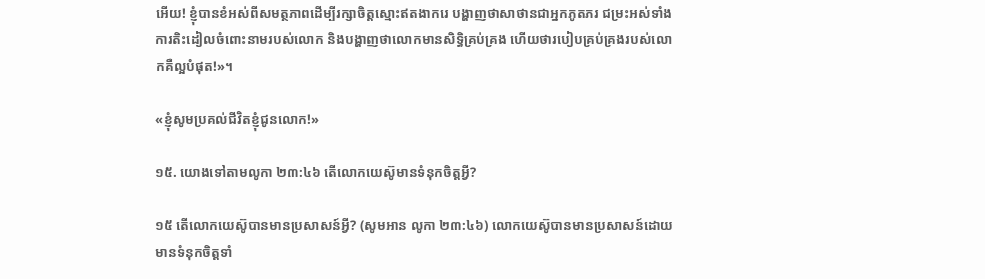អើយ! ខ្ញុំបានខំអស់ពីសមត្ថភាពដើម្បីរក្សាចិត្តស្មោះឥតងាករេ បង្ហាញថាសាថានជាអ្នកភូតភរ ជម្រះអស់ទាំងការតិះដៀលចំពោះនាមរបស់លោក និងបង្ហាញថាលោកមានសិទ្ធិគ្រប់គ្រង ហើយថារបៀបគ្រប់គ្រងរបស់លោកគឺល្អបំផុត!»។

«ខ្ញុំសូមប្រគល់ជីវិតខ្ញុំជូនលោក!»

១៥. យោងទៅតាមលូកា ២៣:៤៦ តើលោកយេស៊ូមានទំនុកចិត្តអ្វី?

១៥ តើលោកយេស៊ូបានមានប្រសាសន៍អ្វី? (សូមអាន លូកា ២៣:៤៦) លោកយេស៊ូបានមានប្រសាសន៍ដោយមានទំនុកចិត្តទាំ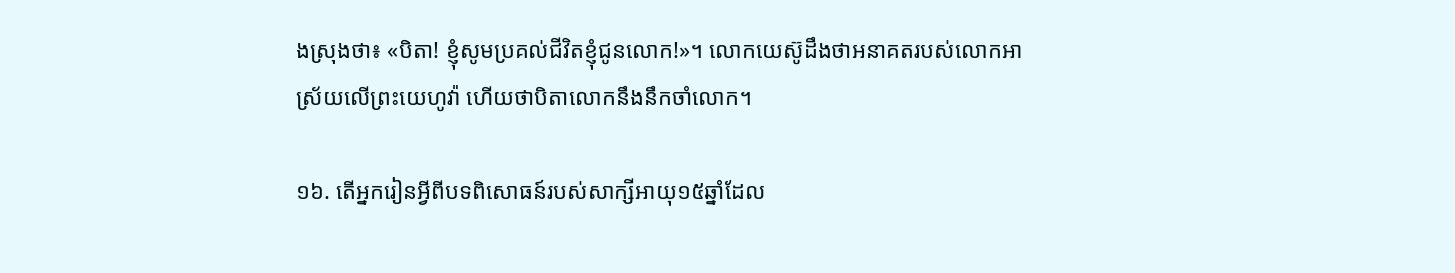ងស្រុងថា៖ «បិតា! ខ្ញុំសូមប្រគល់ជីវិតខ្ញុំជូនលោក!»។ លោកយេស៊ូដឹងថាអនាគតរបស់លោកអាស្រ័យលើព្រះយេហូវ៉ា ហើយថាបិតាលោកនឹងនឹកចាំលោក។

១៦. តើអ្នករៀនអ្វីពីបទពិសោធន៍របស់សាក្សីអាយុ១៥ឆ្នាំដែល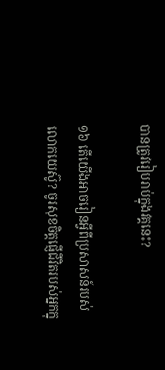បានត្រូវរៀបរាប់ក្នុងវគ្គនេះ?

១៦ តើយើងអាចរៀនអ្វីពីប្រសាសន៍របស់លោកយេស៊ូ? ចូរសុខចិត្តផ្ញើជីវិតរបស់អ្នកក្នុ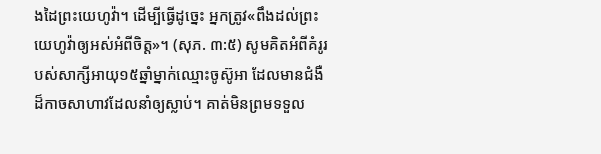ងដៃព្រះយេហូវ៉ា។ ដើម្បីធ្វើដូច្នេះ អ្នកត្រូវ«ពឹងដល់ព្រះយេហូវ៉ាឲ្យអស់អំពីចិត្ត»។ (សុភ. ៣:៥) សូមគិតអំពីគំរូរបស់សាក្សីអាយុ១៥ឆ្នាំម្នាក់ឈ្មោះចូស៊ូអា ដែលមានជំងឺដ៏កាចសាហាវដែលនាំឲ្យស្លាប់។ គាត់មិនព្រមទទួល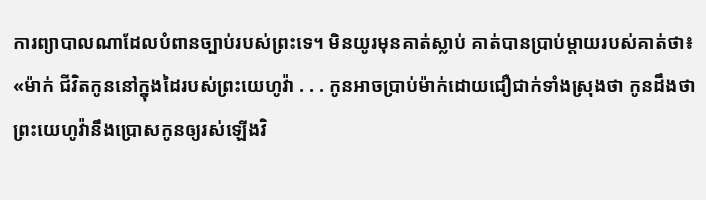ការព្យាបាលណាដែលបំពានច្បាប់របស់ព្រះទេ។ មិនយូរមុនគាត់ស្លាប់ គាត់បានប្រាប់ម្ដាយរបស់គាត់ថា៖ «ម៉ាក់ ជីវិតកូននៅក្នុងដៃរបស់ព្រះយេហូវ៉ា . . . កូនអាចប្រាប់ម៉ាក់ដោយជឿជាក់ទាំងស្រុងថា កូនដឹងថាព្រះយេហូវ៉ានឹងប្រោសកូនឲ្យរស់ឡើងវិ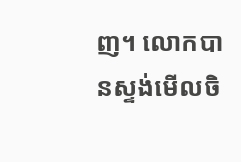ញ។ លោកបានស្ទង់មើលចិ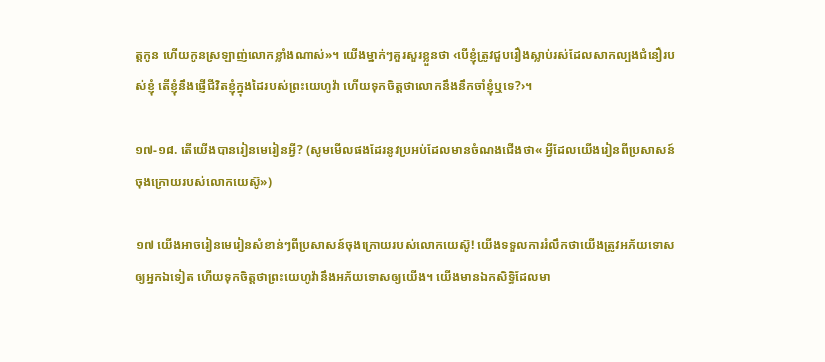ត្តកូន ហើយកូនស្រឡាញ់លោកខ្លាំងណាស់»។ យើងម្នាក់ៗគួរសួរខ្លួនថា ‹បើខ្ញុំត្រូវជួបរឿងស្លាប់រស់ដែលសាកល្បងជំនឿរបស់ខ្ញុំ តើខ្ញុំនឹងផ្ញើជីវិតខ្ញុំក្នុងដៃរបស់ព្រះយេហូវ៉ា ហើយទុកចិត្តថាលោកនឹងនឹកចាំខ្ញុំឬទេ?›។

១៧-១៨. តើយើងបានរៀនមេរៀនអ្វី? (សូមមើលផងដែរនូវប្រអប់ដែលមានចំណងជើងថា« អ្វីដែលយើងរៀនពីប្រសាសន៍ចុងក្រោយរបស់លោកយេស៊ូ»)

១៧ យើងអាចរៀនមេរៀនសំខាន់ៗពីប្រសាសន៍ចុងក្រោយរបស់លោកយេស៊ូ! យើងទទួលការរំលឹកថាយើងត្រូវអភ័យទោសឲ្យអ្នកឯទៀត ហើយទុកចិត្តថាព្រះយេហូវ៉ានឹងអភ័យទោសឲ្យយើង។ យើងមានឯកសិទ្ធិដែលមា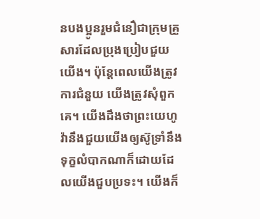នបងប្អូនរួមជំនឿជាក្រុមគ្រួសារដែលប្រុងប្រៀបជួយយើង។ ប៉ុន្តែពេលយើងត្រូវការជំនួយ យើងត្រូវសុំពួកគេ។ យើងដឹងថាព្រះយេហូវ៉ានឹងជួយយើងឲ្យស៊ូទ្រាំនឹងទុក្ខលំបាកណាក៏ដោយដែលយើងជួបប្រទះ។ យើងក៏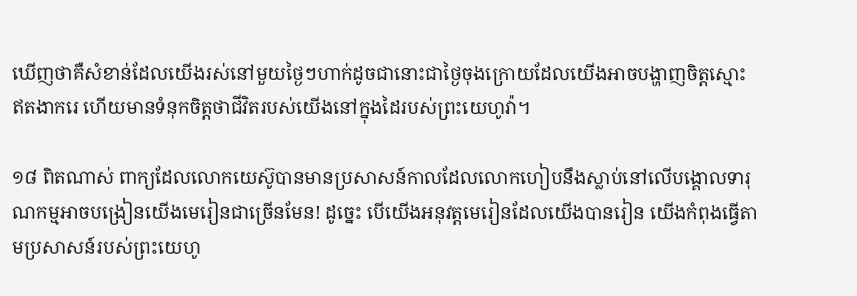ឃើញថាគឺសំខាន់ដែលយើងរស់នៅមួយថ្ងៃៗហាក់ដូចជានោះជាថ្ងៃចុងក្រោយដែលយើងអាចបង្ហាញចិត្តស្មោះឥតងាករេ ហើយមានទំនុកចិត្តថាជីវិតរបស់យើងនៅក្នុងដៃរបស់ព្រះយេហូវ៉ា។

១៨ ពិតណាស់ ពាក្យដែលលោកយេស៊ូបានមានប្រសាសន៍កាលដែលលោកហៀបនឹងស្លាប់នៅលើបង្គោលទារុណកម្មអាចបង្រៀនយើងមេរៀនជាច្រើនមែន! ដូច្នេះ បើយើងអនុវត្តមេរៀនដែលយើងបានរៀន យើងកំពុងធ្វើតាមប្រសាសន៍របស់ព្រះយេហូ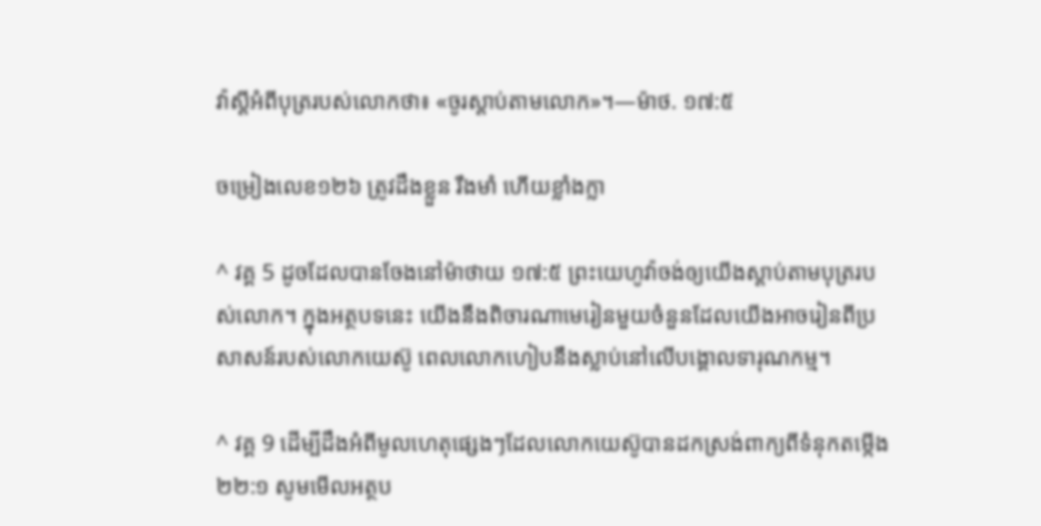វ៉ាស្ដីអំពីបុត្ររបស់លោកថា៖ «ចូរស្ដាប់តាមលោក»។—ម៉ាថ. ១៧:៥

ចម្រៀងលេខ១២៦ ត្រូវដឹងខ្លួន រឹងមាំ ហើយខ្លាំងក្លា

^ វគ្គ 5 ដូចដែលបានចែងនៅម៉ាថាយ ១៧:៥ ព្រះយេហូវ៉ាចង់ឲ្យយើងស្ដាប់តាមបុត្ររបស់លោក។ ក្នុងអត្ថបទនេះ យើងនឹងពិចារណាមេរៀនមួយចំនួនដែលយើងអាចរៀនពីប្រសាសន៍របស់លោកយេស៊ូ ពេលលោកហៀបនឹងស្លាប់នៅលើបង្គោលទារុណកម្ម។

^ វគ្គ 9 ដើម្បីដឹងអំពីមូលហេតុផ្សេងៗដែលលោកយេស៊ូបានដកស្រង់ពាក្យពីទំនុកតម្កើង ២២:១ សូមមើលអត្ថប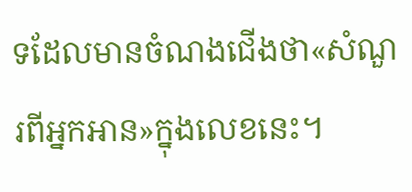ទដែលមានចំណងជើងថា«សំណួរពីអ្នកអាន»ក្នុងលេខនេះ។